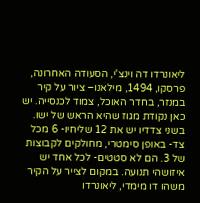ליאונרדו דה וינצ'י, הסעודה האחרונה, פרסקו, 1494, מילאנו– ציור על קיר במנזר, בחדר האוכל, צמוד לכנסייה. יש כאן נקודת מגוז שהיא הראש של ישו. בשני צדדיו יש את 12 שליחיו- 6 מכל צד- באופן סימטרי, מחולקים לקבוצות של 3. הם לא סטטים- לכל אחד יש איזושהי תנועה. במקום לצייר על הקיר משהו דו מימדי, ליאונרדו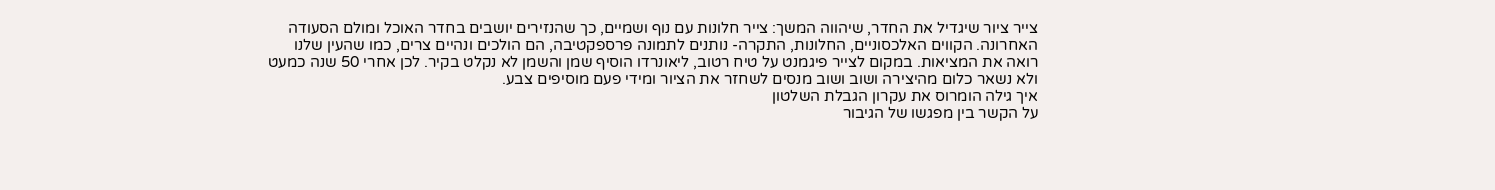צייר ציור שיגדיל את החדר, שיהווה המשך: צייר חלונות עם נוף ושמיים, כך שהנזירים יושבים בחדר האוכל ומולם הסעודה האחרונה. הקווים האלכסוניים, החלונות, התקרה- נותנים לתמונה פרספקטיבה, הם הולכים ונהיים צרים, כמו שהעין שלנו רואה את המציאות. במקום לצייר פיגמנט על טיח רטוב, ליאונרדו הוסיף שמן והשמן לא נקלט בקיר. לכן אחרי 50 שנה כמעט ולא נשאר כלום מהיצירה ושוב ושוב מנסים לשחזר את הציור ומידי פעם מוסיפים צבע.
איך גילה הומרוס את עקרון הגבלת השלטון
על הקשר בין מפגשו של הגיבור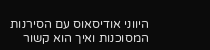היווני אודיסאוס עם הסירנות המסוכנות ואיך הוא קשור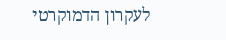לעקרון הדמוקרטי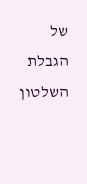של הגבלת השלטון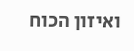ואיזון הכוח